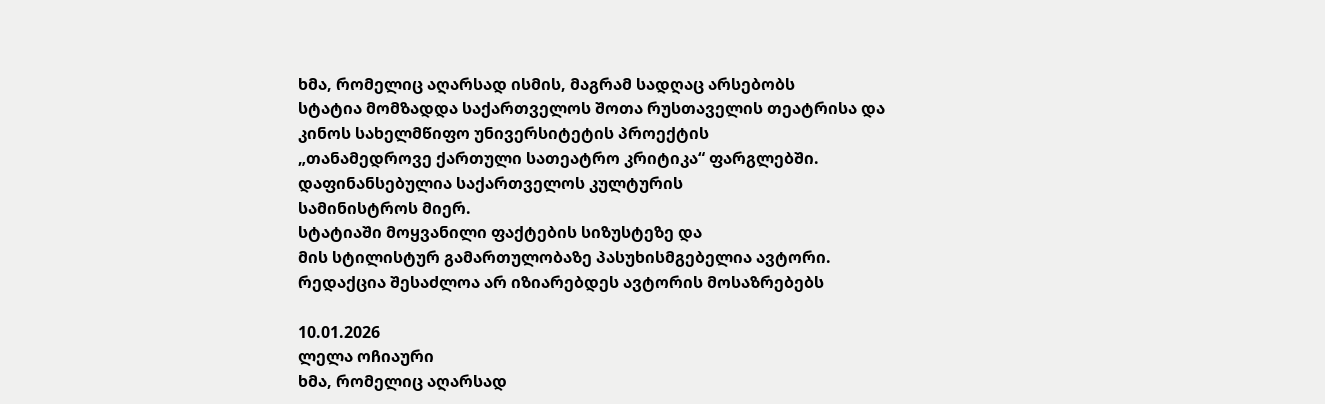ხმა, რომელიც აღარსად ისმის, მაგრამ სადღაც არსებობს
სტატია მომზადდა საქართველოს შოთა რუსთაველის თეატრისა და
კინოს სახელმწიფო უნივერსიტეტის პროექტის
„თანამედროვე ქართული სათეატრო კრიტიკა“ ფარგლებში.
დაფინანსებულია საქართველოს კულტურის
სამინისტროს მიერ.
სტატიაში მოყვანილი ფაქტების სიზუსტეზე და
მის სტილისტურ გამართულობაზე პასუხისმგებელია ავტორი.
რედაქცია შესაძლოა არ იზიარებდეს ავტორის მოსაზრებებს

10.01.2026
ლელა ოჩიაური
ხმა, რომელიც აღარსად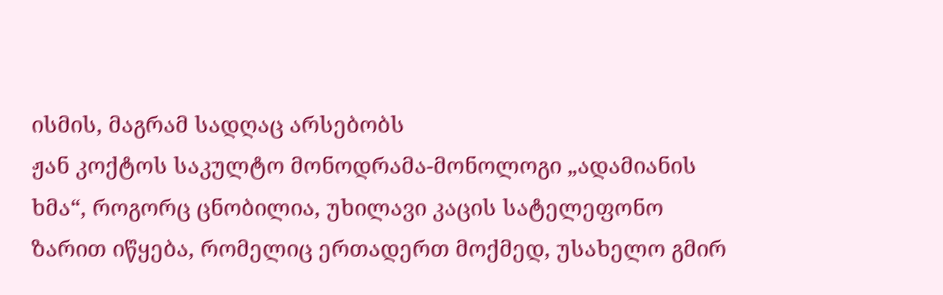ისმის, მაგრამ სადღაც არსებობს
ჟან კოქტოს საკულტო მონოდრამა-მონოლოგი „ადამიანის ხმა“, როგორც ცნობილია, უხილავი კაცის სატელეფონო ზარით იწყება, რომელიც ერთადერთ მოქმედ, უსახელო გმირ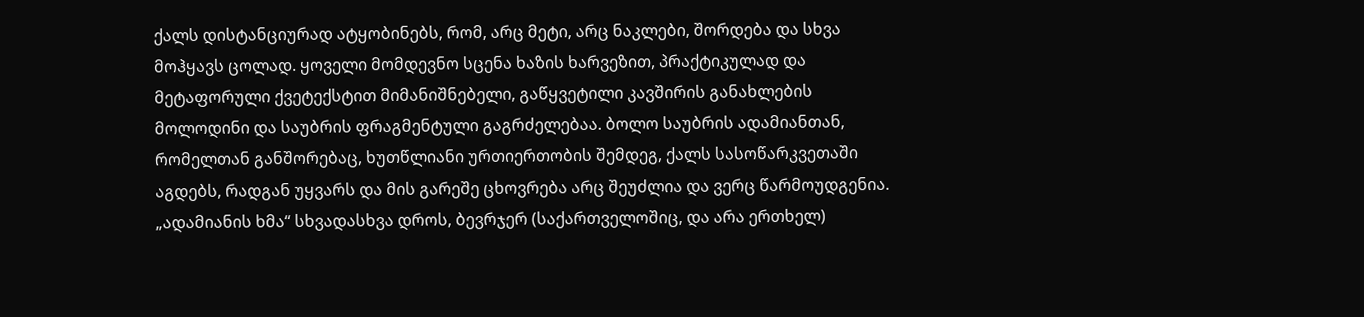ქალს დისტანციურად ატყობინებს, რომ, არც მეტი, არც ნაკლები, შორდება და სხვა მოჰყავს ცოლად. ყოველი მომდევნო სცენა ხაზის ხარვეზით, პრაქტიკულად და მეტაფორული ქვეტექსტით მიმანიშნებელი, გაწყვეტილი კავშირის განახლების მოლოდინი და საუბრის ფრაგმენტული გაგრძელებაა. ბოლო საუბრის ადამიანთან, რომელთან განშორებაც, ხუთწლიანი ურთიერთობის შემდეგ, ქალს სასოწარკვეთაში აგდებს, რადგან უყვარს და მის გარეშე ცხოვრება არც შეუძლია და ვერც წარმოუდგენია.
„ადამიანის ხმა“ სხვადასხვა დროს, ბევრჯერ (საქართველოშიც, და არა ერთხელ)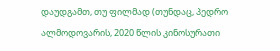დაუდგამთ, თუ ფილმად (თუნდაც, პედრო ალმოდოვარის, 2020 წლის კინოსურათი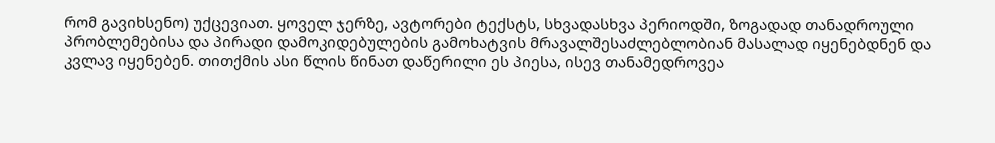რომ გავიხსენო) უქცევიათ. ყოველ ჯერზე, ავტორები ტექსტს, სხვადასხვა პერიოდში, ზოგადად თანადროული პრობლემებისა და პირადი დამოკიდებულების გამოხატვის მრავალშესაძლებლობიან მასალად იყენებდნენ და კვლავ იყენებენ. თითქმის ასი წლის წინათ დაწერილი ეს პიესა, ისევ თანამედროვეა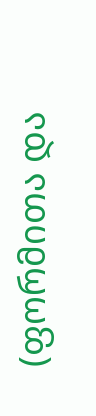(ფორმითა და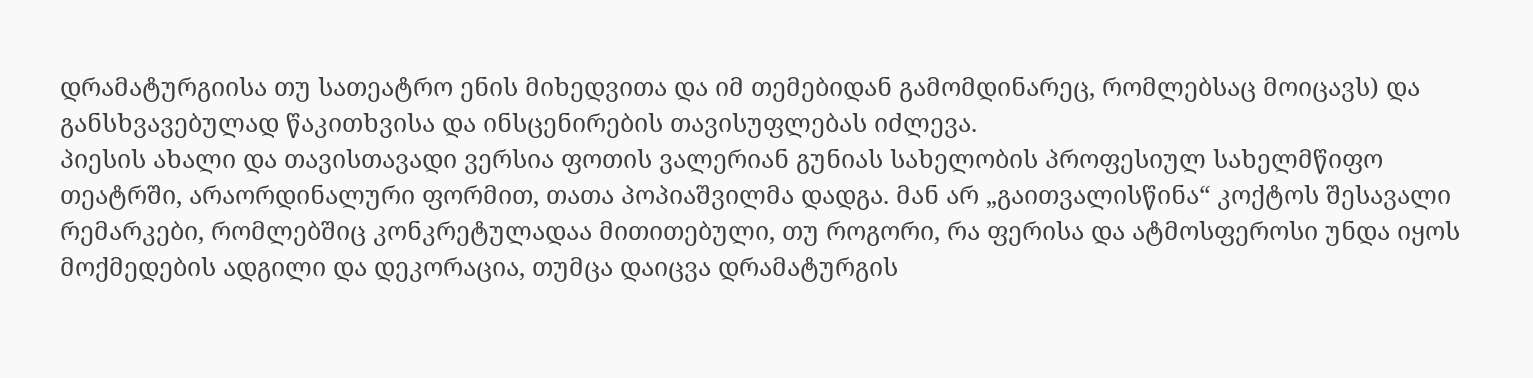დრამატურგიისა თუ სათეატრო ენის მიხედვითა და იმ თემებიდან გამომდინარეც, რომლებსაც მოიცავს) და განსხვავებულად წაკითხვისა და ინსცენირების თავისუფლებას იძლევა.
პიესის ახალი და თავისთავადი ვერსია ფოთის ვალერიან გუნიას სახელობის პროფესიულ სახელმწიფო თეატრში, არაორდინალური ფორმით, თათა პოპიაშვილმა დადგა. მან არ „გაითვალისწინა“ კოქტოს შესავალი რემარკები, რომლებშიც კონკრეტულადაა მითითებული, თუ როგორი, რა ფერისა და ატმოსფეროსი უნდა იყოს მოქმედების ადგილი და დეკორაცია, თუმცა დაიცვა დრამატურგის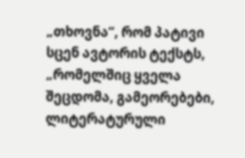„თხოვნა“, რომ პატივი სცენ ავტორის ტექსტს, „რომელშიც ყველა შეცდომა, გამეორებები, ლიტერატურული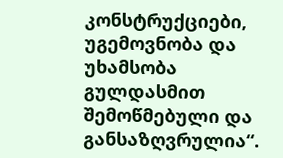კონსტრუქციები, უგემოვნობა და უხამსობა გულდასმით შემოწმებული და განსაზღვრულია“.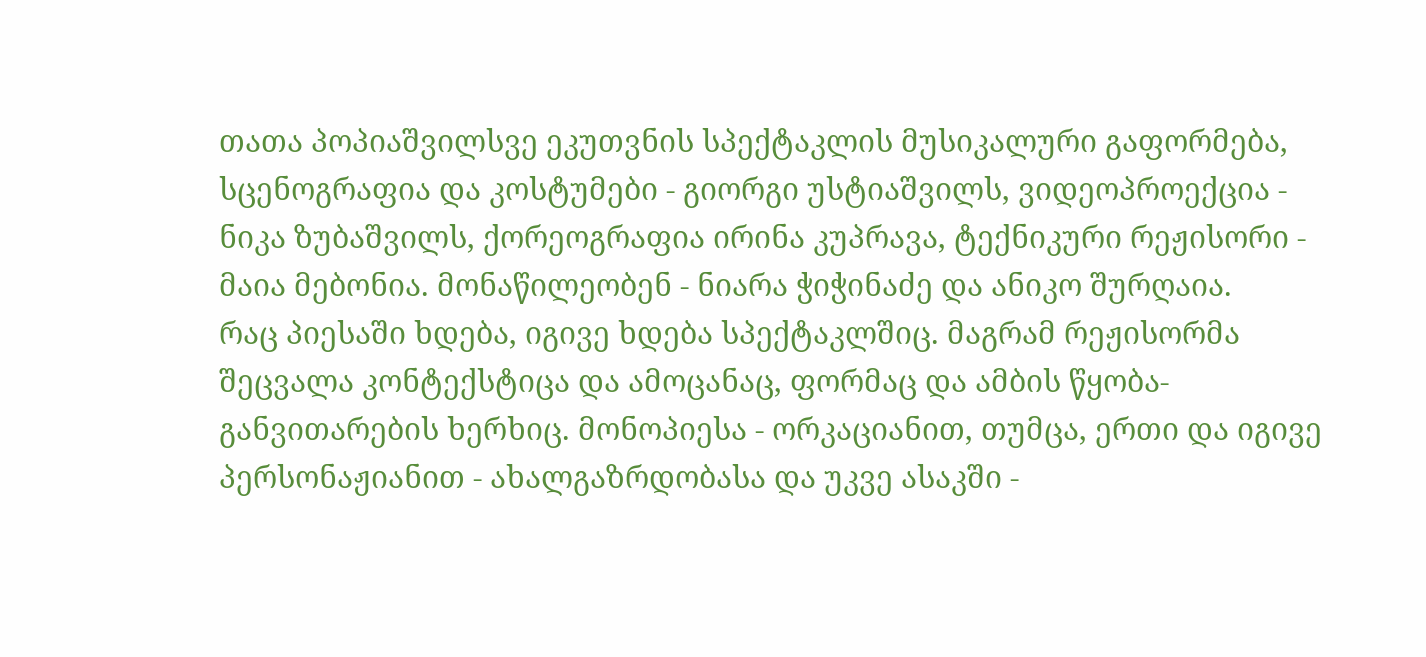თათა პოპიაშვილსვე ეკუთვნის სპექტაკლის მუსიკალური გაფორმება, სცენოგრაფია და კოსტუმები - გიორგი უსტიაშვილს, ვიდეოპროექცია - ნიკა ზუბაშვილს, ქორეოგრაფია ირინა კუპრავა, ტექნიკური რეჟისორი - მაია მებონია. მონაწილეობენ - ნიარა ჭიჭინაძე და ანიკო შურღაია.
რაც პიესაში ხდება, იგივე ხდება სპექტაკლშიც. მაგრამ რეჟისორმა შეცვალა კონტექსტიცა და ამოცანაც, ფორმაც და ამბის წყობა-განვითარების ხერხიც. მონოპიესა - ორკაციანით, თუმცა, ერთი და იგივე პერსონაჟიანით - ახალგაზრდობასა და უკვე ასაკში -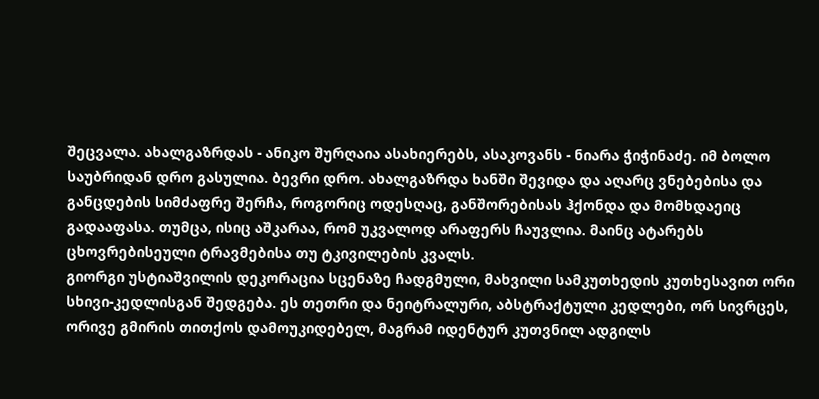შეცვალა. ახალგაზრდას - ანიკო შურღაია ასახიერებს, ასაკოვანს - ნიარა ჭიჭინაძე. იმ ბოლო საუბრიდან დრო გასულია. ბევრი დრო. ახალგაზრდა ხანში შევიდა და აღარც ვნებებისა და განცდების სიმძაფრე შერჩა, როგორიც ოდესღაც, განშორებისას ჰქონდა და მომხდაეიც გადააფასა. თუმცა, ისიც აშკარაა, რომ უკვალოდ არაფერს ჩაუვლია. მაინც ატარებს ცხოვრებისეული ტრავმებისა თუ ტკივილების კვალს.
გიორგი უსტიაშვილის დეკორაცია სცენაზე ჩადგმული, მახვილი სამკუთხედის კუთხესავით ორი სხივი-კედლისგან შედგება. ეს თეთრი და ნეიტრალური, აბსტრაქტული კედლები, ორ სივრცეს, ორივე გმირის თითქოს დამოუკიდებელ, მაგრამ იდენტურ კუთვნილ ადგილს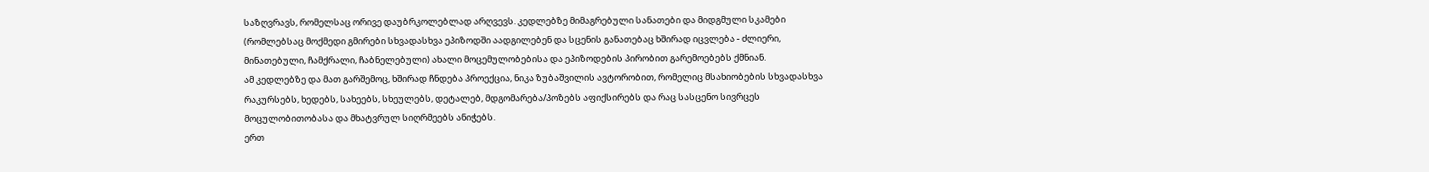საზღვრავს, რომელსაც ორივე დაუბრკოლებლად არღვევს. კედლებზე მიმაგრებული სანათები და მიდგმული სკამები (რომლებსაც მოქმედი გმირები სხვადასხვა ეპიზოდში აადგილებენ და სცენის განათებაც ხშირად იცვლება - ძლიერი, მინათებული, ჩამქრალი, ჩაბნელებული) ახალი მოცემულობებისა და ეპიზოდების პირობით გარემოებებს ქმნიან.
ამ კედლებზე და მათ გარშემოც, ხშირად ჩნდება პროექცია, ნიკა ზუბაშვილის ავტორობით, რომელიც მსახიობების სხვადასხვა რაკურსებს, ხედებს, სახეებს, სხეულებს, დეტალებ, მდგომარება/პოზებს აფიქსირებს და რაც სასცენო სივრცეს მოცულობითობასა და მხატვრულ სიღრმეებს ანიჭებს.
ერთ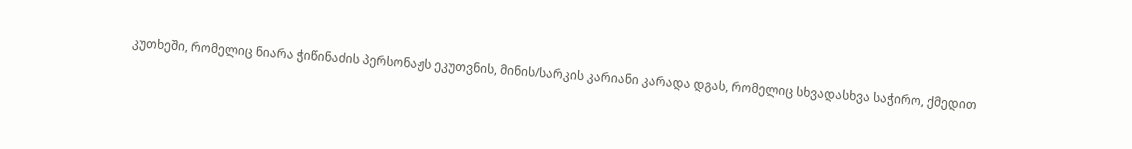კუთხეში, რომელიც ნიარა ჭიწინაძის პერსონაჟს ეკუთვნის, მინის/სარკის კარიანი კარადა დგას, რომელიც სხვადასხვა საჭირო, ქმედით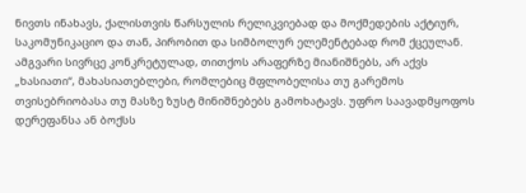ნივთს ინახავს, ქალისთვის წარსულის რელიკვიებად და მოქმედების აქტიურ, საკომუნიკაციო და თან, პირობით და სიმბოლურ ელემენტებად რომ ქცეულან.
ამგვარი სივრცე კონკრეტულად, თითქოს არაფერზე მიანიშნებს, არ აქვს „ხასიათი“, მახასიათებლები, რომლებიც მფლობელისა თუ გარემოს თვისებრიობასა თუ მასზე ზუსტ მინიშნებებს გამოხატავს. უფრო საავადმყოფოს დერეფანსა ან ბოქსს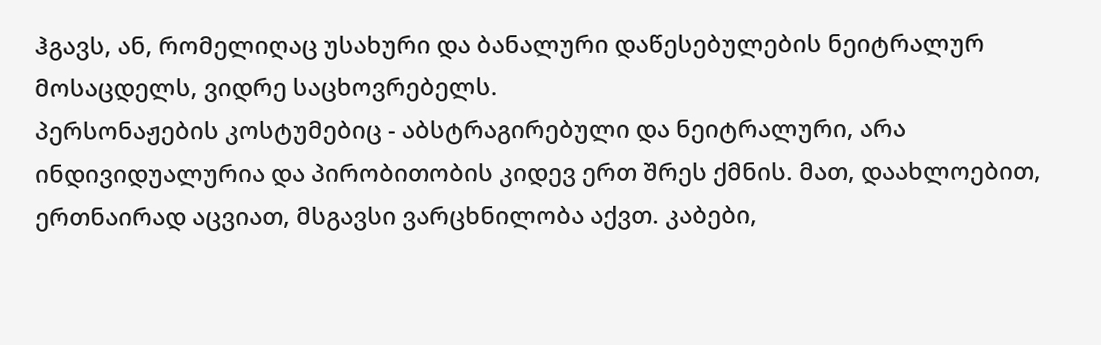ჰგავს, ან, რომელიღაც უსახური და ბანალური დაწესებულების ნეიტრალურ მოსაცდელს, ვიდრე საცხოვრებელს.
პერსონაჟების კოსტუმებიც - აბსტრაგირებული და ნეიტრალური, არა ინდივიდუალურია და პირობითობის კიდევ ერთ შრეს ქმნის. მათ, დაახლოებით, ერთნაირად აცვიათ, მსგავსი ვარცხნილობა აქვთ. კაბები,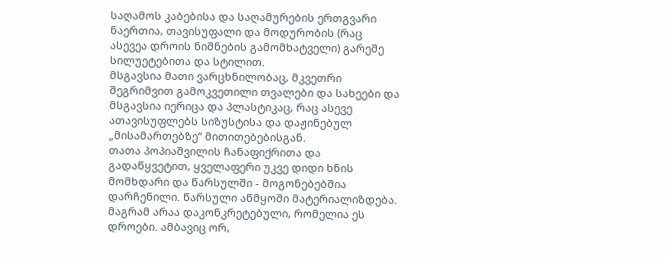საღამოს კაბებისა და საღამურების ერთგვარი ნაერთია, თავისუფალი და მოდურობის (რაც ასევეა დროის ნიშნების გამომხატველი) გარეშე სილუეტებითა და სტილით.
მსგავსია მათი ვარცხნილობაც, მკვეთრი შეგრიმვით გამოკვეთილი თვალები და სახეები და მსგავსია იერიცა და პლასტიკაც, რაც ასევე ათავისუფლებს სიზუსტისა და დაჟინებულ „მისამართებზე“ მითითებებისგან.
თათა პოპიაშვილის ჩანაფიქრითა და გადაწყვეტით, ყველაფერი უკვე დიდი ხნის მომხდარი და წარსულში - მოგონებებშია დარჩენილი. წარსული აწმყოში მატერიალიზდება. მაგრამ არაა დაკონკრეტებული, რომელია ეს დროები. ამბავიც ორ,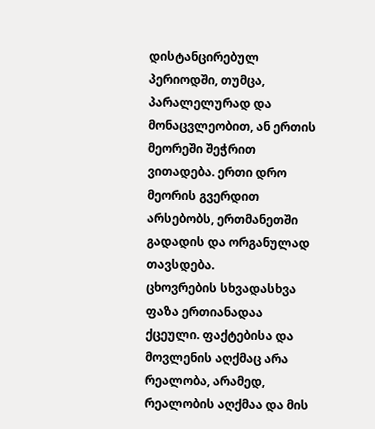დისტანცირებულ პერიოდში, თუმცა, პარალელურად და მონაცვლეობით, ან ერთის მეორეში შეჭრით ვითადება. ერთი დრო მეორის გვერდით არსებობს, ერთმანეთში გადადის და ორგანულად თავსდება.
ცხოვრების სხვადასხვა ფაზა ერთიანადაა ქცეული. ფაქტებისა და მოვლენის აღქმაც არა რეალობა, არამედ, რეალობის აღქმაა და მის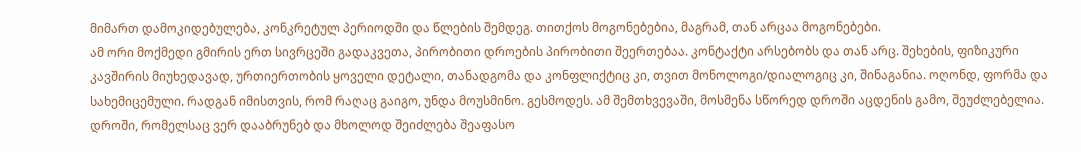მიმართ დამოკიდებულება, კონკრეტულ პერიოდში და წლების შემდეგ. თითქოს მოგონებებია, მაგრამ, თან არცაა მოგონებები.
ამ ორი მოქმედი გმირის ერთ სივრცეში გადაკვეთა, პირობითი დროების პირობითი შეერთებაა. კონტაქტი არსებობს და თან არც. შეხების, ფიზიკური კავშირის მიუხედავად, ურთიერთობის ყოველი დეტალი, თანადგომა და კონფლიქტიც კი, თვით მონოლოგი/დიალოგიც კი, შინაგანია. ოღონდ, ფორმა და სახემიცემული. რადგან იმისთვის, რომ რაღაც გაიგო, უნდა მოუსმინო. გესმოდეს. ამ შემთხვევაში, მოსმენა სწორედ დროში აცდენის გამო, შეუძლებელია. დროში, რომელსაც ვერ დააბრუნებ და მხოლოდ შეიძლება შეაფასო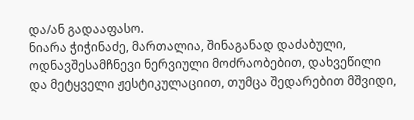და/ან გადააფასო.
ნიარა ჭიჭინაძე, მართალია, შინაგანად დაძაბული, ოდნავშესამჩნევი ნერვიული მოძრაობებით, დახვეწილი და მეტყველი ჟესტიკულაციით, თუმცა შედარებით მშვიდი,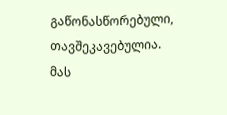გაწონასწორებული, თავშეკავებულია. მას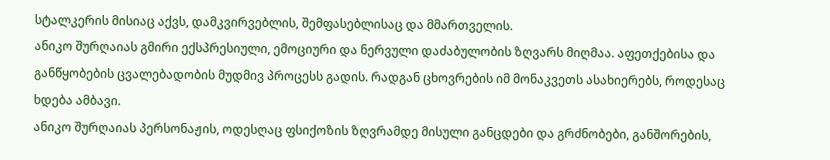სტალკერის მისიაც აქვს, დამკვირვებლის, შემფასებლისაც და მმართველის.
ანიკო შურღაიას გმირი ექსპრესიული, ემოციური და ნერვული დაძაბულობის ზღვარს მიღმაა. აფეთქებისა და განწყობების ცვალებადობის მუდმივ პროცესს გადის. რადგან ცხოვრების იმ მონაკვეთს ასახიერებს, როდესაც ხდება ამბავი.
ანიკო შურღაიას პერსონაჟის, ოდესღაც ფსიქოზის ზღვრამდე მისული განცდები და გრძნობები, განშორების,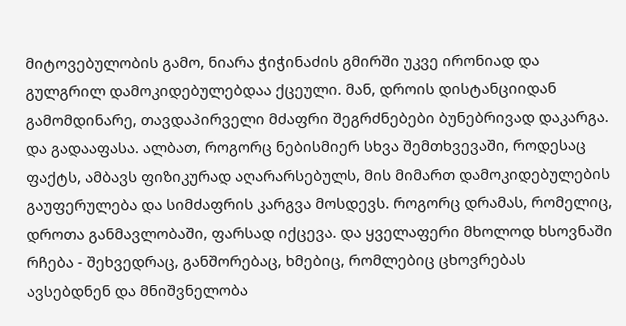მიტოვებულობის გამო, ნიარა ჭიჭინაძის გმირში უკვე ირონიად და გულგრილ დამოკიდებულებდაა ქცეული. მან, დროის დისტანციიდან გამომდინარე, თავდაპირველი მძაფრი შეგრძნებები ბუნებრივად დაკარგა. და გადააფასა. ალბათ, როგორც ნებისმიერ სხვა შემთხვევაში, როდესაც ფაქტს, ამბავს ფიზიკურად აღარარსებულს, მის მიმართ დამოკიდებულების გაუფერულება და სიმძაფრის კარგვა მოსდევს. როგორც დრამას, რომელიც, დროთა განმავლობაში, ფარსად იქცევა. და ყველაფერი მხოლოდ ხსოვნაში რჩება - შეხვედრაც, განშორებაც, ხმებიც, რომლებიც ცხოვრებას ავსებდნენ და მნიშვნელობა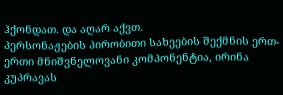ჰქონდათ. და აღარ აქვთ.
პერსონაჟების პირობითი სახეების შექმნის ერთ-ერთი მნიშვნელოვანი კომპონენტია, ირინა კუპრავას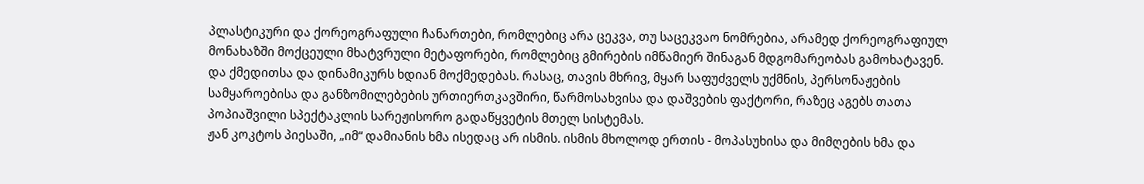პლასტიკური და ქორეოგრაფული ჩანართები, რომლებიც არა ცეკვა, თუ საცეკვაო ნომრებია, არამედ ქორეოგრაფიულ მონახაზში მოქცეული მხატვრული მეტაფორები, რომლებიც გმირების იმწამიერ შინაგან მდგომარეობას გამოხატავენ. და ქმედითსა და დინამიკურს ხდიან მოქმედებას. რასაც, თავის მხრივ, მყარ საფუძველს უქმნის, პერსონაჟების სამყაროებისა და განზომილებების ურთიერთკავშირი, წარმოსახვისა და დაშვების ფაქტორი, რაზეც აგებს თათა პოპიაშვილი სპექტაკლის სარეჟისორო გადაწყვეტის მთელ სისტემას.
ჟან კოკტოს პიესაში, „იმ“ დამიანის ხმა ისედაც არ ისმის. ისმის მხოლოდ ერთის - მოპასუხისა და მიმღების ხმა და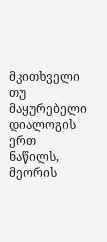მკითხველი თუ მაყურებელი დიალოგის ერთ ნაწილს, მეორის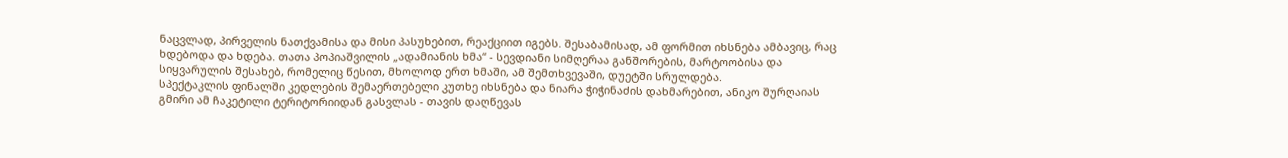ნაცვლად, პირველის ნათქვამისა და მისი პასუხებით, რეაქციით იგებს. შესაბამისად, ამ ფორმით იხსნება ამბავიც, რაც ხდებოდა და ხდება. თათა პოპიაშვილის „ადამიანის ხმა“ - სევდიანი სიმღერაა განშორების, მარტოობისა და სიყვარულის შესახებ, რომელიც წესით, მხოლოდ ერთ ხმაში, ამ შემთხვევაში, დუეტში სრულდება.
სპექტაკლის ფინალში კედლების შემაერთებელი კუთხე იხსნება და ნიარა ჭიჭინაძის დახმარებით, ანიკო შურღაიას გმირი ამ ჩაკეტილი ტერიტორიიდან გასვლას - თავის დაღწევას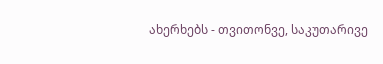ახერხებს - თვითონვე, საკუთარივე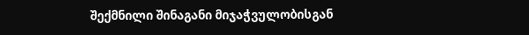შექმნილი შინაგანი მიჯაჭვულობისგან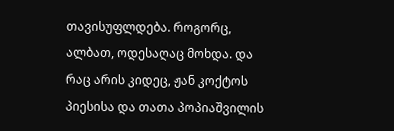თავისუფლდება. როგორც, ალბათ, ოდესაღაც მოხდა. და რაც არის კიდეც, ჟან კოქტოს პიესისა და თათა პოპიაშვილის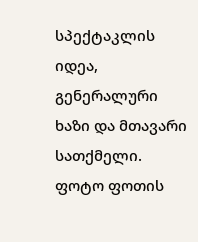სპექტაკლის იდეა, გენერალური ხაზი და მთავარი სათქმელი.
ფოტო ფოთის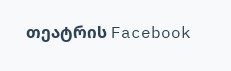თეატრის Facebook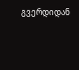გვერდიდან